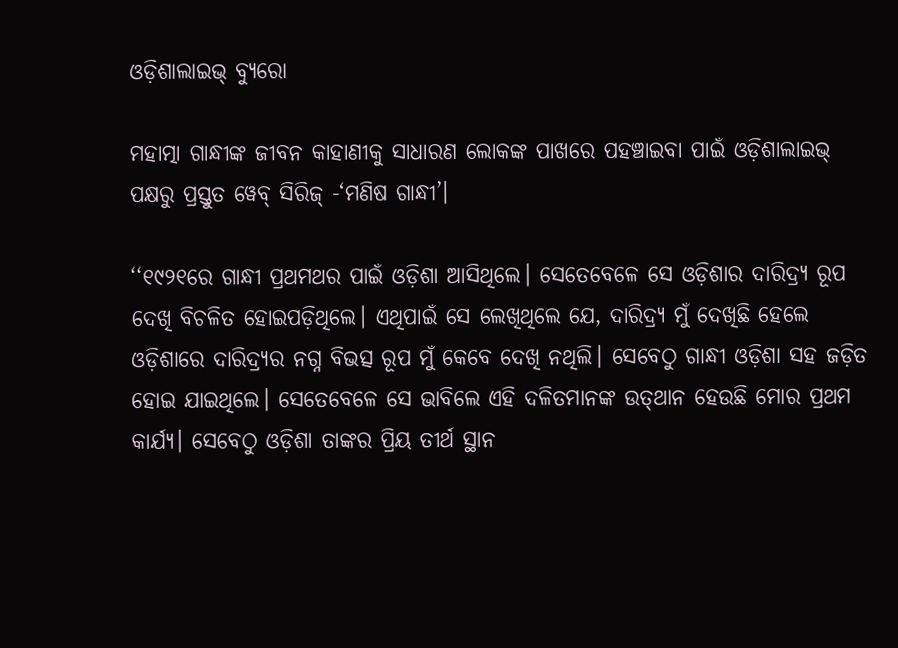ଓଡ଼ିଶାଲାଇଭ୍ ବ୍ୟୁରୋ

ମହାତ୍ମା ଗାନ୍ଧୀଙ୍କ ଜୀବନ କାହାଣୀକୁ ସାଧାରଣ ଲୋକଙ୍କ ପାଖରେ ପହଞ୍ଚାଇବା ପାଇଁ ଓଡ଼ିଶାଲାଇଭ୍‌ ପକ୍ଷରୁ ପ୍ରସ୍ତୁତ ୱେବ୍ ସିରିଜ୍‌ -‘ମଣିଷ ଗାନ୍ଧୀ’।

‘‘୧୯୨୧ରେ ଗାନ୍ଧୀ ପ୍ରଥମଥର ପାଇଁ ଓଡ଼ିଶା ଆସିଥିଲେ। ସେତେବେଳେ ସେ ଓଡ଼ିଶାର ଦାରିଦ୍ର୍ୟ ରୂପ ଦେଖି ବିଚଳିତ ହୋଇପଡ଼ିଥିଲେ। ଏଥିପାଇଁ ସେ ଲେଖିଥିଲେ ଯେ, ଦାରିଦ୍ର୍ୟ ମୁଁ ଦେଖିଛି ହେଲେ ଓଡ଼ିଶାରେ ଦାରିଦ୍ର୍ୟର ନଗ୍ନ ବିଭତ୍ସ ରୂପ ମୁଁ କେବେ ଦେଖି ନଥିଲି। ସେବେଠୁ ଗାନ୍ଧୀ ଓଡ଼ିଶା ସହ ଜଡ଼ିତ ହୋଇ ଯାଇଥିଲେ। ସେତେବେଳେ ସେ ଭାବିଲେ ଏହି ଦଳିତମାନଙ୍କ ଉତ୍‌ଥାନ ହେଉଛି ମୋର ପ୍ରଥମ କାର୍ଯ୍ୟ। ସେବେଠୁ ଓଡ଼ିଶା ତାଙ୍କର ପ୍ରିୟ ତୀର୍ଥ ସ୍ଥାନ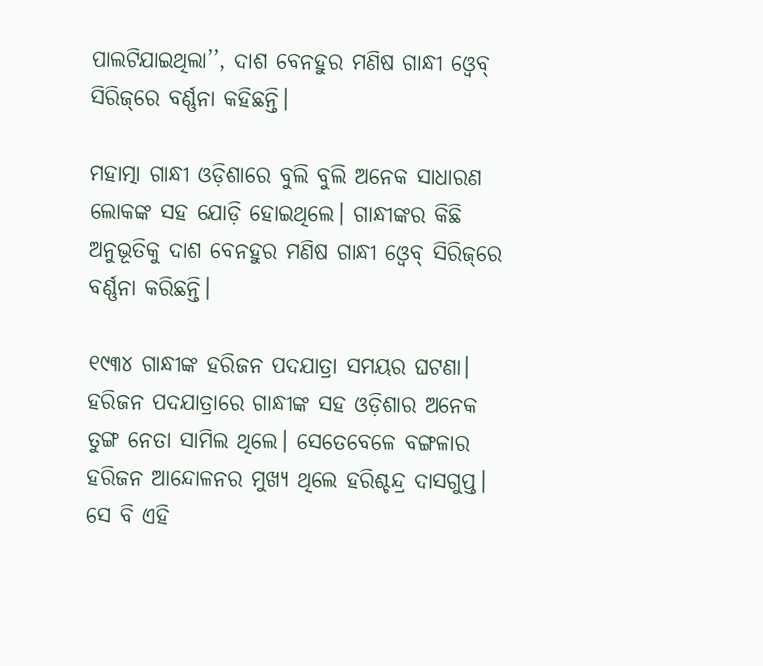ପାଲଟିଯାଇଥିଲା’’, ଦାଶ ବେନହୁର ମଣିଷ ଗାନ୍ଧୀ ଓ୍ୱେବ୍‌ ସିରିଜ୍‌ରେ ବର୍ଣ୍ଣନା କହିଛନ୍ତି।

ମହାତ୍ମା ଗାନ୍ଧୀ ଓଡ଼ିଶାରେ ବୁଲି ବୁଲି ଅନେକ ସାଧାରଣ ଲୋକଙ୍କ ସହ ଯୋଡ଼ି ହୋଇଥିଲେ। ଗାନ୍ଧୀଙ୍କର କିଛି ଅନୁଭୂତିକୁ ଦାଶ ବେନହୁର ମଣିଷ ଗାନ୍ଧୀ ଓ୍ଵେବ୍ ସିରିଜ୍‌ରେ ବର୍ଣ୍ଣନା କରିଛନ୍ତି।

୧୯୩୪ ଗାନ୍ଧୀଙ୍କ ହରିଜନ ପଦଯାତ୍ରା ସମୟର ଘଟଣା। ହରିଜନ ପଦଯାତ୍ରାରେ ଗାନ୍ଧୀଙ୍କ ସହ ଓଡ଼ିଶାର ଅନେକ ତୁଙ୍ଗ ନେତା ସାମିଲ ଥିଲେ। ସେତେବେଳେ ବଙ୍ଗଳାର ହରିଜନ ଆନ୍ଦୋଳନର ମୁଖ୍ୟ ଥିଲେ ହରିଶ୍ଚନ୍ଦ୍ର ଦାସଗୁପ୍ତ। ସେ ବି ଏହି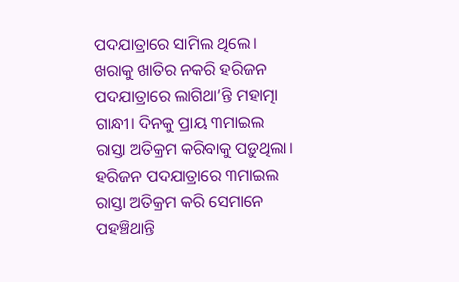ପଦଯାତ୍ରାରେ ସାମିଲ ଥିଲେ। ଖରାକୁ ଖାତିର ନକରି ହରିଜନ ପଦଯାତ୍ରାରେ ଲାଗିଥା’ନ୍ତି ମହାତ୍ମା ଗାନ୍ଧୀ। ଦିନକୁ ପ୍ରାୟ ୩ମାଇଲ ରାସ୍ତା ଅତିକ୍ରମ କରିବାକୁ ପଡ଼ୁଥିଲା। ହରିଜନ ପଦଯାତ୍ରାରେ ୩ମାଇଲ ରାସ୍ତା ଅତିକ୍ରମ କରି ସେମାନେ ପହଞ୍ଚିଥାନ୍ତି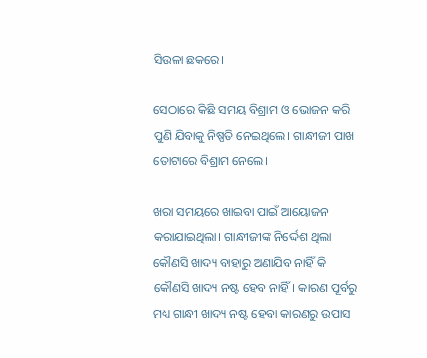ସିଉଳା ଛକରେ।

ସେଠାରେ କିଛି ସମୟ ବିଶ୍ରାମ ଓ ଭୋଜନ କରି ପୁଣି ଯିବାକୁ ନିଷ୍ପତି ନେଇଥିଲେ। ଗାନ୍ଧୀଜୀ ପାଖ ତୋଟାରେ ବିଶ୍ରାମ ନେଲେ।

ଖରା ସମୟରେ ଖାଇବା ପାଇଁ ଆୟୋଜନ କରାଯାଇଥିଲା। ଗାନ୍ଧୀଜୀଙ୍କ ନିର୍ଦ୍ଦେଶ ଥିଲା କୌଣସି ଖାଦ୍ୟ ବାହାରୁ ଅଣାଯିବ ନାହିଁ କି କୌଣସି ଖାଦ୍ୟ ନଷ୍ଟ ହେବ ନାହିଁ। କାରଣ ପୂର୍ବରୁ ମଧ୍ୟ ଗାନ୍ଧୀ ଖାଦ୍ୟ ନଷ୍ଟ ହେବା କାରଣରୁ ଉପାସ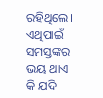ରହିଥିଲେ। ଏଥିପାଇଁ ସମସ୍ତଙ୍କର ଭୟ ଥାଏ କି ଯଦି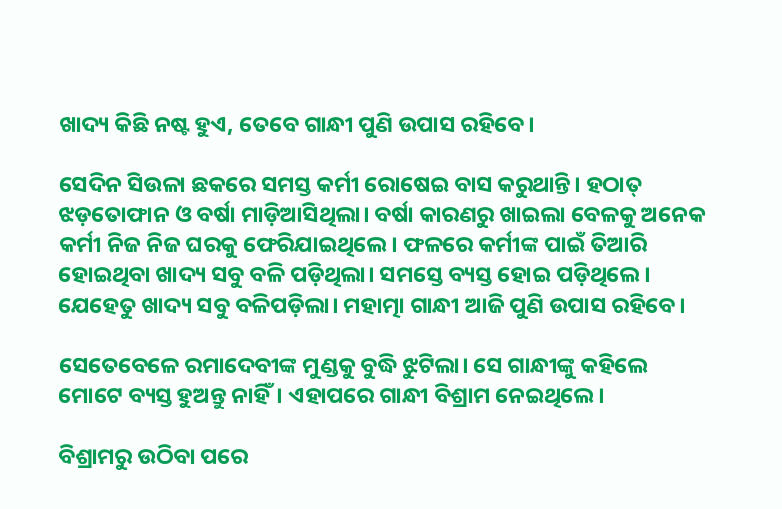ଖାଦ୍ୟ କିଛି ନଷ୍ଟ ହୁଏ, ତେବେ ଗାନ୍ଧୀ ପୁଣି ଉପାସ ରହିବେ।

ସେଦିନ ସିଉଳା ଛକରେ ସମସ୍ତ କର୍ମୀ ରୋଷେଇ ବାସ କରୁଥାନ୍ତି। ହଠାତ୍ ଝଡ଼ତୋଫାନ ଓ ବର୍ଷା ମାଡ଼ିଆସିଥିଲା। ବର୍ଷା କାରଣରୁ ଖାଇଲା ବେଳକୁ ଅନେକ କର୍ମୀ ନିଜ ନିଜ ଘରକୁ ଫେରିଯାଇଥିଲେ। ଫଳରେ କର୍ମୀଙ୍କ ପାଇଁ ତିଆରି ହୋଇଥିବା ଖାଦ୍ୟ ସବୁ ବଳି ପଡ଼ିଥିଲା। ସମସ୍ତେ ବ୍ୟସ୍ତ ହୋଇ ପଡ଼ିଥିଲେ। ଯେହେତୁ ଖାଦ୍ୟ ସବୁ ବଳିପଡ଼ିଲା। ମହାତ୍ମା ଗାନ୍ଧୀ ଆଜି ପୁଣି ଉପାସ ରହିବେ।

ସେତେବେଳେ ରମାଦେବୀଙ୍କ ମୁଣ୍ଡକୁ ବୁଦ୍ଧି ଝୁଟିଲା। ସେ ଗାନ୍ଧୀଙ୍କୁ କହିଲେ ମୋଟେ ବ୍ୟସ୍ତ ହୁଅନ୍ତୁ ନାହିଁ। ଏହାପରେ ଗାନ୍ଧୀ ବିଶ୍ରାମ ନେଇଥିଲେ।

ବିଶ୍ରାମରୁ ଉଠିବା ପରେ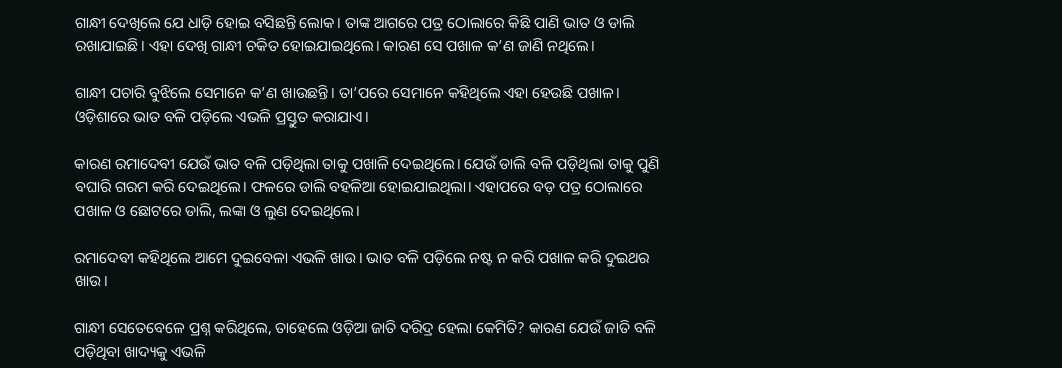ଗାନ୍ଧୀ ଦେଖିଲେ ଯେ ଧାଡ଼ି ହୋଇ ବସିଛନ୍ତି ଲୋକ। ତାଙ୍କ ଆଗରେ ପତ୍ର ଠୋଲାରେ କିଛି ପାଣି ଭାତ ଓ ଡାଲି ରଖାଯାଇଛି। ଏହା ଦେଖି ଗାନ୍ଧୀ ଚକିତ ହୋଇଯାଇଥିଲେ। କାରଣ ସେ ପଖାଳ କ’ଣ ଜାଣି ନଥିଲେ।

ଗାନ୍ଧୀ ପଚାରି ବୁଝିଲେ ସେମାନେ କ’ଣ ଖାଉଛନ୍ତି। ତା’ପରେ ସେମାନେ କହିଥିଲେ ଏହା ହେଉଛି ପଖାଳ। ଓଡ଼ିଶାରେ ଭାତ ବଳି ପଡ଼ିଲେ ଏଭଳି ପ୍ରସ୍ତୁତ କରାଯାଏ।

କାରଣ ରମାଦେବୀ ଯେଉଁ ଭାତ ବଳି ପଡ଼ିଥିଲା ତାକୁ ପଖାଳି ଦେଇଥିଲେ। ଯେଉଁ ଡାଲି ବଳି ପଡ଼ିଥିଲା ତାକୁ ପୁଣି ବଘାରି ଗରମ କରି ଦେଇଥିଲେ। ଫଳରେ ଡାଲି ବହଳିଆ ହୋଇଯାଇଥିଲା। ଏହାପରେ ବଡ଼ ପତ୍ର ଠୋଲାରେ ପଖାଳ ଓ ଛୋଟରେ ଡାଲି, ଲଙ୍କା ଓ ଲୁଣ ଦେଇଥିଲେ।

ରମାଦେବୀ କହିଥିଲେ ଆମେ ଦୁଇବେଳା ଏଭଳି ଖାଉ। ଭାତ ବଳି ପଡ଼ିଲେ ନଷ୍ଟ ନ କରି ପଖାଳ କରି ଦୁଇଥର ଖାଉ।

ଗାନ୍ଧୀ ସେତେବେଳେ ପ୍ରଶ୍ନ କରିଥିଲେ, ତାହେଲେ ଓଡ଼ିଆ ଜାତି ଦରିଦ୍ର ହେଲା କେମିତି? କାରଣ ଯେଉଁ ଜାତି ବଳି ପଡ଼ିଥିବା ଖାଦ୍ୟକୁ ଏଭଳି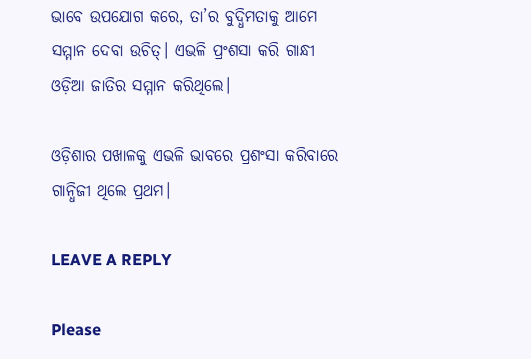ଭାବେ ଉପଯୋଗ କରେ, ତା’ର ବୁଦ୍ଧିମତାକୁ ଆମେ ସମ୍ମାନ ଦେବା ଉଚିତ୍‌। ଏଭଳି ପ୍ରଂଶସା କରି ଗାନ୍ଧୀ ଓଡ଼ିଆ ଜାତିର ସମ୍ମାନ କରିଥିଲେ।

ଓଡ଼ିଶାର ପଖାଳକୁ ଏଭଳି ଭାବରେ ପ୍ରଶଂସା କରିବାରେ ଗାନ୍ଧିଜୀ ଥିଲେ ପ୍ରଥମ।

LEAVE A REPLY

Please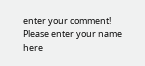enter your comment!
Please enter your name here